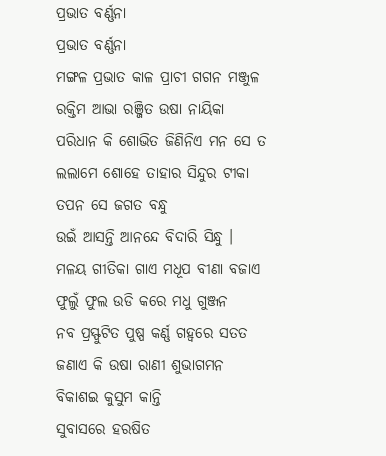ପ୍ରଭାତ ବର୍ଣ୍ଣନା
ପ୍ରଭାତ ବର୍ଣ୍ଣନା
ମଙ୍ଗଳ ପ୍ରଭାତ କାଳ ପ୍ରାଚୀ ଗଗନ ମଞ୍ଜୁଳ
ରକ୍ତିମ ଆଭା ରଞ୍ଜିତ ଉଷା ନାୟିକା
ପରିଧାନ କି ଶୋଭିତ ଜିଣିନିଏ ମନ ସେ ତ
ଲଲାମେ ଶୋହେ ତାହାର ସିନ୍ଦୁର ଟୀକା
ତପନ ସେ ଜଗତ ବନ୍ଧୁ
ଉଇଁ ଆସନ୍ତି ଆନନ୍ଦେ ବିଦାରି ସିନ୍ଧୁ ।
ମଳୟ ଗୀତିକା ଗାଏ ମଧୂପ ବୀଣା ବଜାଏ
ଫୁଲୁଁ ଫୁଲ ଉଡି କରେ ମଧୁ ଗୁଞ୍ଜନ
ନବ ପ୍ରସ୍ଫୁଟିତ ପୁଷ୍ପ କର୍ଣ୍ଣ ଗହ୍ୱରେ ସତତ
ଜଣାଏ କି ଉଷା ରାଣୀ ଶୁଭାଗମନ
ବିକାଶଇ କୁସୁମ କାନ୍ତି
ସୁବାସରେ ହରଷିତ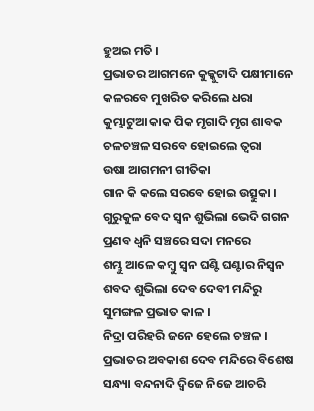ହୁଅଇ ମତି ।
ପ୍ରଭାତର ଆଗମନେ କୁକ୍କୁଟାଦି ପକ୍ଷୀମାନେ
କଳରବେ ମୁଖରିତ କରିଲେ ଧରା
କୁମ୍ଭାଟୁଆ କାକ ପିକ ମୃଗାଦି ମୃଗ ଶାବକ
ଚଳଚଞ୍ଚଳ ସରବେ ହୋଇଲେ ତ୍ୱରା
ଉଷା ଆଗମନୀ ଗୀତିକା
ଗାନ କି କଲେ ସରବେ ହୋଇ ଉତ୍ସୁକା ।
ଗୁରୁକୁଳ ବେଦ ସ୍ବନ ଶୁଭିଲା ଭେଦି ଗଗନ
ପ୍ରଣବ ଧ୍ୱନି ସଞ୍ଚରେ ସଦା ମନରେ
ଶମ୍ଭୁ ଆଳେ କମ୍ବୁ ସ୍ବନ ଘଣ୍ଟି ଘଣ୍ଟାର ନିସ୍ୱନ
ଶବଦ ଶୁଭିଲା ଦେବ ଦେବୀ ମନ୍ଦିରୁ
ସୁମଙ୍ଗଳ ପ୍ରଭାତ କାଳ ।
ନିଦ୍ରା ପରିହରି ଜନେ ହେଲେ ଚଞ୍ଚଳ ।
ପ୍ରଭାତର ଅବକାଶ ଦେବ ମନ୍ଦିରେ ବିଶେଷ
ସନ୍ଧ୍ୟା ବନ୍ଦନାଦି ଦ୍ୱିଜେ ନିଜେ ଆଚରି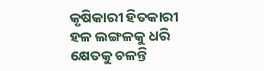କୃଷିକାରୀ ହିତକାରୀ ହଳ ଲଙ୍ଗଳକୁ ଧରି
କ୍ଷେତକୁ ଚଳନ୍ତି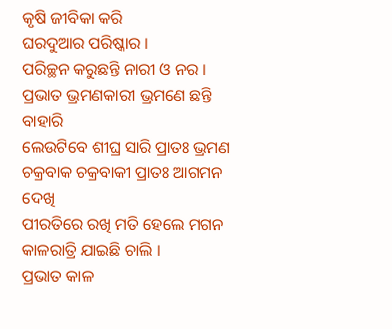କୃଷି ଜୀବିକା କରି
ଘରଦୁଆର ପରିଷ୍କାର ।
ପରିଚ୍ଛନ କରୁଛନ୍ତି ନାରୀ ଓ ନର ।
ପ୍ରଭାତ ଭ୍ରମଣକାରୀ ଭ୍ରମଣେ ଛନ୍ତି ବାହାରି
ଲେଉଟିବେ ଶୀଘ୍ର ସାରି ପ୍ରାତଃ ଭ୍ରମଣ
ଚକ୍ରବାକ ଚକ୍ରବାକୀ ପ୍ରାତଃ ଆଗମନ ଦେଖି
ପୀରତିରେ ରଖି ମତି ହେଲେ ମଗନ
କାଳରାତ୍ରି ଯାଇଛି ଚାଲି ।
ପ୍ରଭାତ କାଳ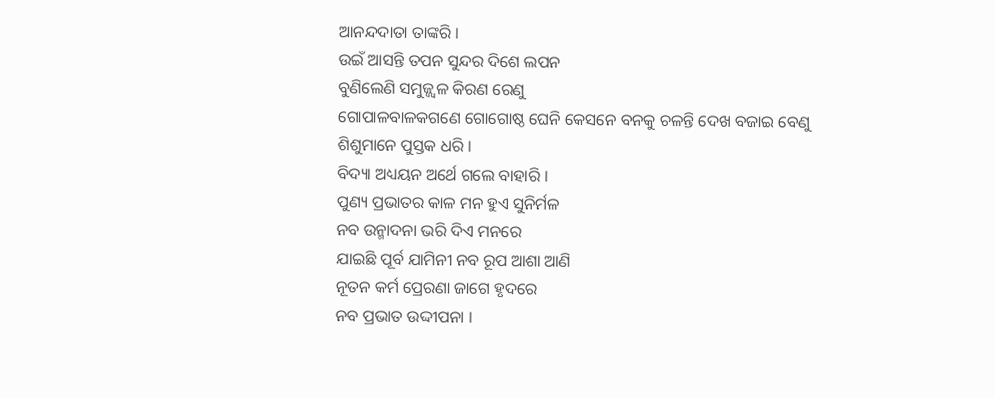ଆନନ୍ଦଦାତା ତାଙ୍କରି ।
ଉଇଁ ଆସନ୍ତି ତପନ ସୁନ୍ଦର ଦିଶେ ଲପନ
ବୁଣିଲେଣି ସମୁଜ୍ଜ୍ୱଳ କିରଣ ରେଣୁ
ଗୋପାଳବାଳକଗଣେ ଗୋଗୋଷ୍ଠ ଘେନି କେସନେ ବନକୁ ଚଳନ୍ତି ଦେଖ ବଜାଇ ବେଣୁ
ଶିଶୁମାନେ ପୁସ୍ତକ ଧରି ।
ବିଦ୍ୟା ଅଧ୍ୟୟନ ଅର୍ଥେ ଗଲେ ବାହାରି ।
ପୁଣ୍ୟ ପ୍ରଭାତର କାଳ ମନ ହୁଏ ସୁନିର୍ମଳ
ନବ ଉନ୍ମାଦନା ଭରି ଦିଏ ମନରେ
ଯାଇଛି ପୂର୍ବ ଯାମିନୀ ନବ ରୂପ ଆଶା ଆଣି
ନୂତନ କର୍ମ ପ୍ରେରଣା ଜାଗେ ହୃଦରେ
ନବ ପ୍ରଭାତ ଉଦ୍ଦୀପନା ।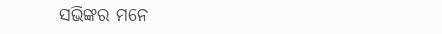ସଭିଙ୍କର ମନେ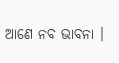ଆଣେ ନବ ଭାବନା ।